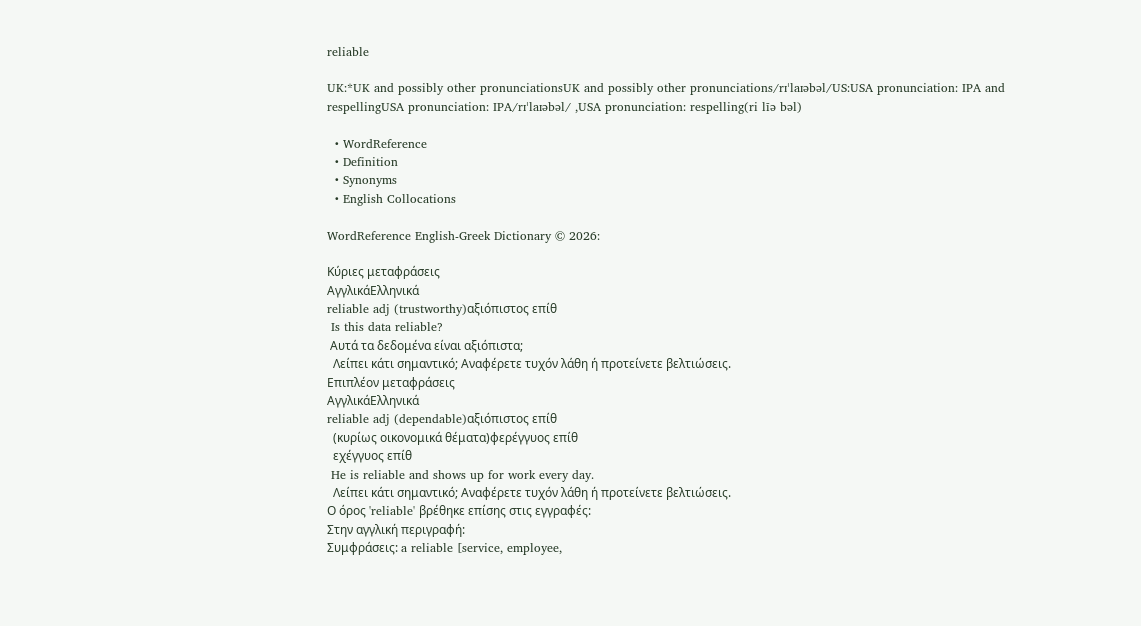reliable

UK:*UK and possibly other pronunciationsUK and possibly other pronunciations/rɪˈlaɪəbəl/US:USA pronunciation: IPA and respellingUSA pronunciation: IPA/rɪˈlaɪəbəl/ ,USA pronunciation: respelling(ri līə bəl)

  • WordReference
  • Definition
  • Synonyms
  • English Collocations

WordReference English-Greek Dictionary © 2026:

Κύριες μεταφράσεις
ΑγγλικάΕλληνικά
reliable adj (trustworthy)αξιόπιστος επίθ
 Is this data reliable?
 Αυτά τα δεδομένα είναι αξιόπιστα;
  Λείπει κάτι σημαντικό; Αναφέρετε τυχόν λάθη ή προτείνετε βελτιώσεις.
Επιπλέον μεταφράσεις
ΑγγλικάΕλληνικά
reliable adj (dependable)αξιόπιστος επίθ
  (κυρίως οικονομικά θέματα)φερέγγυος επίθ
  εχέγγυος επίθ
 He is reliable and shows up for work every day.
  Λείπει κάτι σημαντικό; Αναφέρετε τυχόν λάθη ή προτείνετε βελτιώσεις.
Ο όρος 'reliable' βρέθηκε επίσης στις εγγραφές:
Στην αγγλική περιγραφή:
Συμφράσεις: a reliable [service, employee,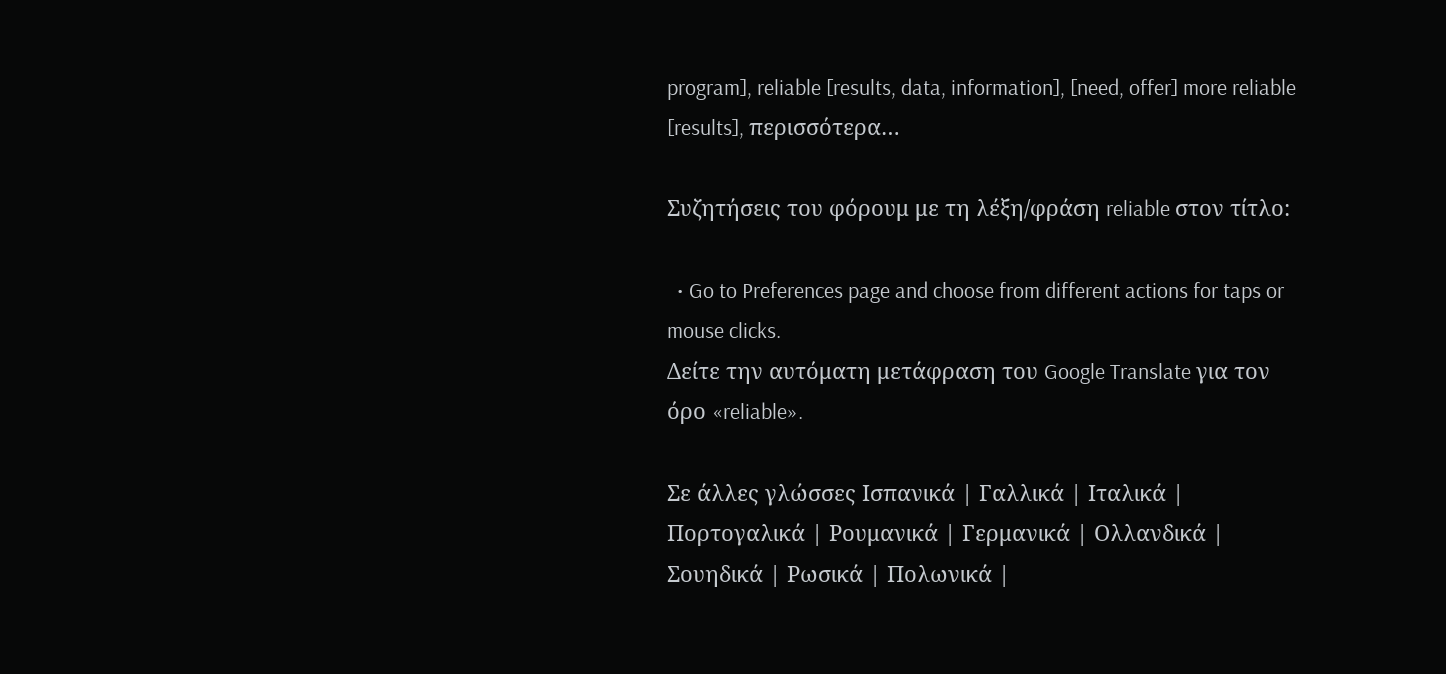program], reliable [results, data, information], [need, offer] more reliable [results], περισσότερα…

Συζητήσεις του φόρουμ με τη λέξη/φράση reliable στον τίτλο:

  • Go to Preferences page and choose from different actions for taps or mouse clicks.
Δείτε την αυτόματη μετάφραση του Google Translate για τον όρο «reliable».

Σε άλλες γλώσσες Ισπανικά | Γαλλικά | Ιταλικά | Πορτογαλικά | Ρουμανικά | Γερμανικά | Ολλανδικά | Σουηδικά | Ρωσικά | Πολωνικά |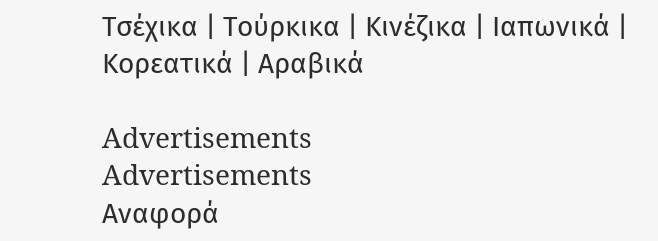Τσέχικα | Τούρκικα | Κινέζικα | Ιαπωνικά | Κορεατικά | Αραβικά

Advertisements
Advertisements
Αναφορά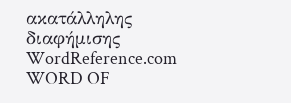ακατάλληλης διαφήμισης
WordReference.com
WORD OF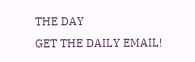THE DAY
GET THE DAILY EMAIL!